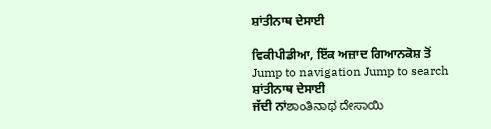ਸ਼ਾਂਤੀਨਾਥ ਦੇਸਾਈ

ਵਿਕੀਪੀਡੀਆ, ਇੱਕ ਅਜ਼ਾਦ ਗਿਆਨਕੋਸ਼ ਤੋਂ
Jump to navigation Jump to search
ਸ਼ਾਂਤੀਨਾਥ ਦੇਸਾਈ
ਜੱਦੀ ਨਾਂಶಾಂತಿನಾಥ ದೇಸಾಯಿ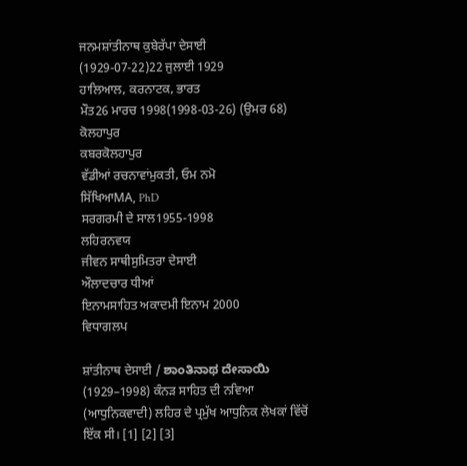ਜਨਮਸ਼ਾਂਤੀਨਾਥ ਕੁਬੇਰੱਪਾ ਦੇਸਾਈ
(1929-07-22)22 ਜੁਲਾਈ 1929
ਹਾਲਿਆਲ, ਕਰਨਾਟਕ, ਭਾਰਤ
ਮੌਤ26 ਮਾਰਚ 1998(1998-03-26) (ਉਮਰ 68)
ਕੋਲਹਾਪੁਰ
ਕਬਰਕੋਲਹਾਪੁਰ
ਵੱਡੀਆਂ ਰਚਨਾਵਾਂਮੁਕਤੀ, ਓਮ ਨਮੋ
ਸਿੱਖਿਆMA, PhD
ਸਰਗਰਮੀ ਦੇ ਸਾਲ1955-1998
ਲਹਿਰਨਵਯ
ਜੀਵਨ ਸਾਥੀਸੁਮਿਤਰਾ ਦੇਸਾਈ
ਔਲਾਦਚਾਰ ਧੀਆਂ
ਇਨਾਮਸਾਹਿਤ ਅਕਾਦਮੀ ਇਨਾਮ 2000
ਵਿਧਾਗਲਪ

ਸ਼ਾਂਤੀਨਾਥ ਦੇਸਾਈ / ಶಾಂತಿನಾಥ ದೇಸಾಯಿ (1929–1998) ਕੰਨੜ ਸਾਹਿਤ ਦੀ ਨਵਿਆ (ਆਧੁਨਿਕਵਾਦੀ) ਲਹਿਰ ਦੇ ਪ੍ਰਮੁੱਖ ਆਧੁਨਿਕ ਲੇਖਕਾਂ ਵਿੱਚੋਂ ਇੱਕ ਸੀ। [1] [2] [3]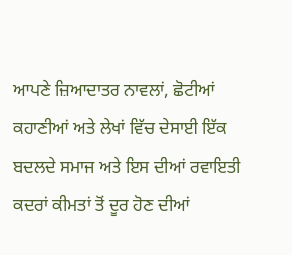ਆਪਣੇ ਜ਼ਿਆਦਾਤਰ ਨਾਵਲਾਂ, ਛੋਟੀਆਂ ਕਹਾਣੀਆਂ ਅਤੇ ਲੇਖਾਂ ਵਿੱਚ ਦੇਸਾਈ ਇੱਕ ਬਦਲਦੇ ਸਮਾਜ ਅਤੇ ਇਸ ਦੀਆਂ ਰਵਾਇਤੀ ਕਦਰਾਂ ਕੀਮਤਾਂ ਤੋਂ ਦੂਰ ਹੋਣ ਦੀਆਂ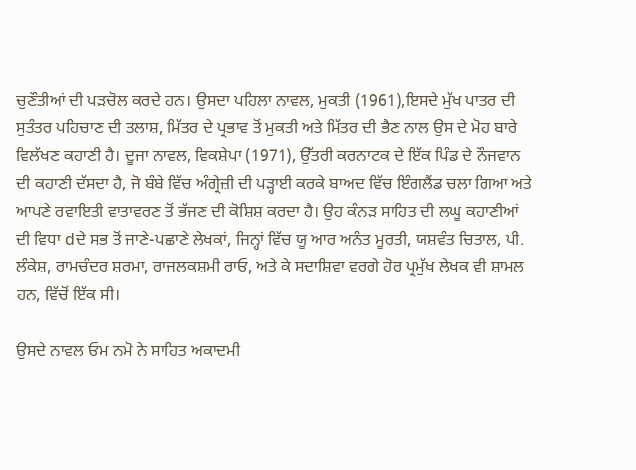ਚੁਣੌਤੀਆਂ ਦੀ ਪੜਚੋਲ ਕਰਦੇ ਹਨ। ਉਸਦਾ ਪਹਿਲਾ ਨਾਵਲ, ਮੁਕਤੀ (1961),ਇਸਦੇ ਮੁੱਖ ਪਾਤਰ ਦੀ ਸੁਤੰਤਰ ਪਹਿਚਾਣ ਦੀ ਤਲਾਸ਼, ਮਿੱਤਰ ਦੇ ਪ੍ਰਭਾਵ ਤੋਂ ਮੁਕਤੀ ਅਤੇ ਮਿੱਤਰ ਦੀ ਭੈਣ ਨਾਲ ਉਸ ਦੇ ਮੋਹ ਬਾਰੇ ਵਿਲੱਖਣ ਕਹਾਣੀ ਹੈ। ਦੂਜਾ ਨਾਵਲ, ਵਿਕਸ਼ੇਪਾ (1971), ਉੱਤਰੀ ਕਰਨਾਟਕ ਦੇ ਇੱਕ ਪਿੰਡ ਦੇ ਨੌਜਵਾਨ ਦੀ ਕਹਾਣੀ ਦੱਸਦਾ ਹੈ, ਜੋ ਬੰਬੇ ਵਿੱਚ ਅੰਗ੍ਰੇਜ਼ੀ ਦੀ ਪੜ੍ਹਾਈ ਕਰਕੇ ਬਾਅਦ ਵਿੱਚ ਇੰਗਲੈਂਡ ਚਲਾ ਗਿਆ ਅਤੇ ਆਪਣੇ ਰਵਾਇਤੀ ਵਾਤਾਵਰਣ ਤੋਂ ਭੱਜਣ ਦੀ ਕੋਸ਼ਿਸ਼ ਕਰਦਾ ਹੈ। ਉਹ ਕੰਨੜ ਸਾਹਿਤ ਦੀ ਲਘੂ ਕਹਾਣੀਆਂ ਦੀ ਵਿਧਾ dਦੇ ਸਭ ਤੋਂ ਜਾਣੇ-ਪਛਾਣੇ ਲੇਖਕਾਂ, ਜਿਨ੍ਹਾਂ ਵਿੱਚ ਯੂ ਆਰ ਅਨੰਤ ਮੂਰਤੀ, ਯਸ਼ਵੰਤ ਚਿਤਾਲ, ਪੀ. ਲੰਕੇਸ਼, ਰਾਮਚੰਦਰ ਸ਼ਰਮਾ, ਰਾਜਲਕਸ਼ਮੀ ਰਾਓ, ਅਤੇ ਕੇ ਸਦਾਸ਼ਿਵਾ ਵਰਗੇ ਹੋਰ ਪ੍ਰਮੁੱਖ ਲੇਖਕ ਵੀ ਸ਼ਾਮਲ ਹਨ, ਵਿੱਚੋਂ ਇੱਕ ਸੀ।

ਉਸਦੇ ਨਾਵਲ ਓਮ ਨਮੋ ਨੇ ਸਾਹਿਤ ਅਕਾਦਮੀ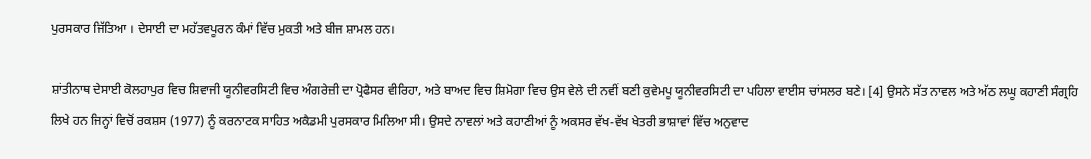ਪੁਰਸਕਾਰ ਜਿੱਤਿਆ । ਦੇਸਾਈ ਦਾ ਮਹੱਤਵਪੂਰਨ ਕੰਮਾਂ ਵਿੱਚ ਮੁਕਤੀ ਅਤੇ ਬੀਜ ਸ਼ਾਮਲ ਹਨ।

ਸ਼ਾਂਤੀਨਾਥ ਦੇਸਾਈ ਕੋਲਹਾਪੁਰ ਵਿਚ ਸ਼ਿਵਾਜੀ ਯੂਨੀਵਰਸਿਟੀ ਵਿਚ ਅੰਗਰੇਜ਼ੀ ਦਾ ਪ੍ਰੋਫੈਸਰ ਵੀਰਿਹਾ, ਅਤੇ ਬਾਅਦ ਵਿਚ ਸ਼ਿਮੋਗਾ ਵਿਚ ਉਸ ਵੇਲੇ ਦੀ ਨਵੀਂ ਬਣੀ ਕੁਵੇਮਪੂ ਯੂਨੀਵਰਸਿਟੀ ਦਾ ਪਹਿਲਾ ਵਾਈਸ ਚਾਂਸਲਰ ਬਣੇ। [4] ਉਸਨੇ ਸੱਤ ਨਾਵਲ ਅਤੇ ਅੱਠ ਲਘੂ ਕਹਾਣੀ ਸੰਗ੍ਰਹਿ ਲਿਖੇ ਹਨ ਜਿਨ੍ਹਾਂ ਵਿਚੋਂ ਰਕਸ਼ਸ (1977) ਨੂੰ ਕਰਨਾਟਕ ਸਾਹਿਤ ਅਕੈਡਮੀ ਪੁਰਸਕਾਰ ਮਿਲਿਆ ਸੀ। ਉਸਦੇ ਨਾਵਲਾਂ ਅਤੇ ਕਹਾਣੀਆਂ ਨੂੰ ਅਕਸਰ ਵੱਖ-ਵੱਖ ਖੇਤਰੀ ਭਾਸ਼ਾਵਾਂ ਵਿੱਚ ਅਨੁਵਾਦ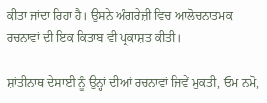ਕੀਤਾ ਜਾਂਦਾ ਰਿਹਾ ਹੈ। ਉਸਨੇ ਅੰਗਰੇਜ਼ੀ ਵਿਚ ਆਲੋਚਨਾਤਮਕ ਰਚਨਾਵਾਂ ਦੀ ਇਕ ਕਿਤਾਬ ਵੀ ਪ੍ਰਕਾਸ਼ਤ ਕੀਤੀ।

ਸ਼ਾਂਤੀਨਾਥ ਦੇਸਾਈ ਨੂੰ ਉਨ੍ਹਾਂ ਦੀਆਂ ਰਚਨਾਵਾਂ ਜਿਵੇਂ ਮੁਕਤੀ, ਓਮ ਨਮੋ,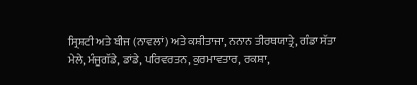ਸ੍ਰਿਸ਼ਟੀ ਅਤੇ ਬੀਜ (ਨਾਵਲਾਂ) ਅਤੇ ਕਸ਼ੀਤਾਜਾ, ਨਨਾਨ ਤੀਰਥਯਾਤ੍ਰੇ, ਗੰਡਾ ਸੱਤਾ ਮੇਲੇ, ਮੰਜੂਗੱਡੇ, ਡਾਂਡੇ, ਪਰਿਵਰਤਨ, ਕੁਰਮਾਵਤਾਰ, ਰਕਸ਼ਾ,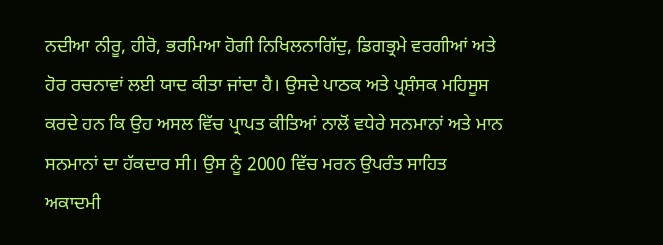ਨਦੀਆ ਨੀਰੂ, ਹੀਰੋ, ਭਰਮਿਆ ਹੋਗੀ ਨਿਖਿਲਨਾਗਿੱਦੁ, ਡਿਗਭ੍ਰਮੇ ਵਰਗੀਆਂ ਅਤੇ ਹੋਰ ਰਚਨਾਵਾਂ ਲਈ ਯਾਦ ਕੀਤਾ ਜਾਂਦਾ ਹੈ। ਉਸਦੇ ਪਾਠਕ ਅਤੇ ਪ੍ਰਸ਼ੰਸਕ ਮਹਿਸੂਸ ਕਰਦੇ ਹਨ ਕਿ ਉਹ ਅਸਲ ਵਿੱਚ ਪ੍ਰਾਪਤ ਕੀਤਿਆਂ ਨਾਲੋਂ ਵਧੇਰੇ ਸਨਮਾਨਾਂ ਅਤੇ ਮਾਨ ਸਨਮਾਨਾਂ ਦਾ ਹੱਕਦਾਰ ਸੀ। ਉਸ ਨੂੰ 2000 ਵਿੱਚ ਮਰਨ ਉਪਰੰਤ ਸਾਹਿਤ ਅਕਾਦਮੀ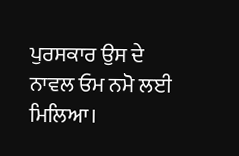ਪੁਰਸਕਾਰ ਉਸ ਦੇ ਨਾਵਲ ਓਮ ਨਮੋ ਲਈ ਮਿਲਿਆ।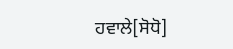ਹਵਾਲੇ[ਸੋਧੋ]